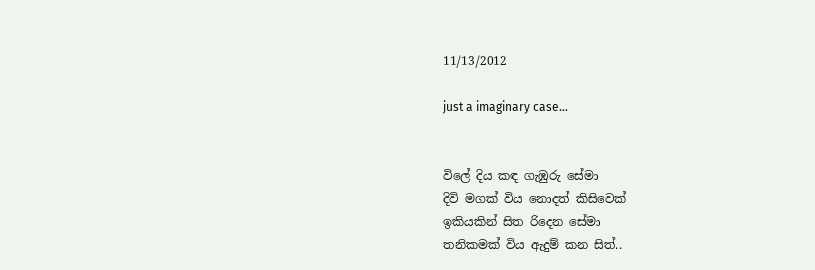11/13/2012

just a imaginary case...


විලේ දිය කඳ ගැඹුරු සේමා
දිවි මගක් විය නොදත් කිසිවෙක්
ඉකියකින් සිත රිදෙන සේමා
තනිකමක් විය ඇදුම් කන සිත්..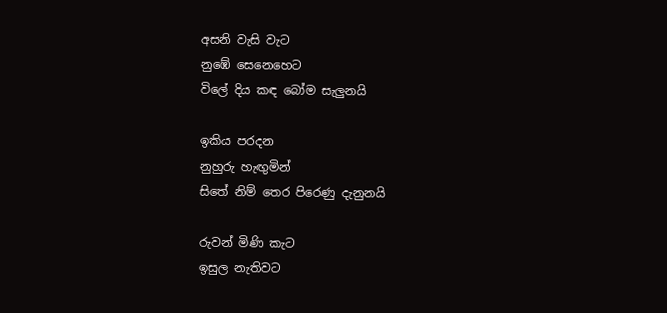අසනි වැසි වැට
නුඹේ සෙනෙහෙට
විලේ දිය කඳ බෝම සැලුනයි

ඉකිය පරදන
නුහුරු හැඟුමින්
සිතේ නිම් තෙර පිරෙණු දැනුනයි

රුවන් මිණි කැට
ඉසුල නැතිවට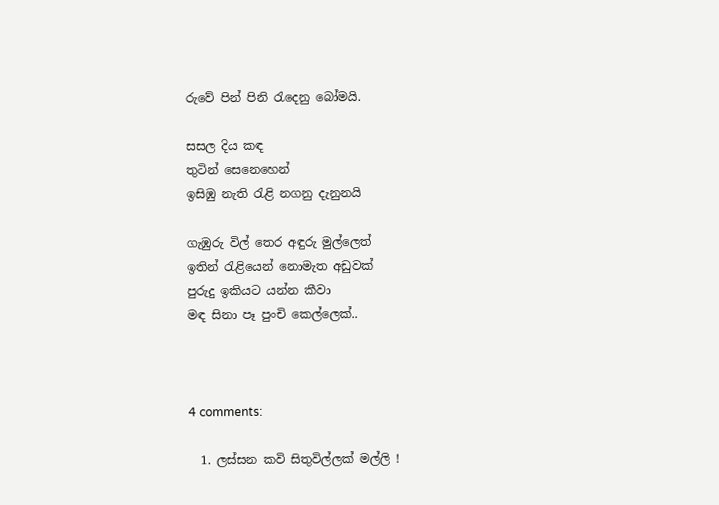රුවේ පින් පිනි රැදෙනු බෝමයි.

සසල දිය කඳ
තුටින් සෙනෙහෙන්
ඉසිඹු නැති රැළි නගනු දැනුනයි

ගැඹුරු විල් තෙර අඳුරු මුල්ලෙත්
ඉතින් රැළියෙන් නොමැත අඩුවක්
පුරුදු ඉකියට යන්න කීවා
මඳ සිනා පෑ පුංචි කෙල්ලෙක්..



4 comments:

  1. ලස්සන කවි සිතුවිල්ලක් මල්ලි !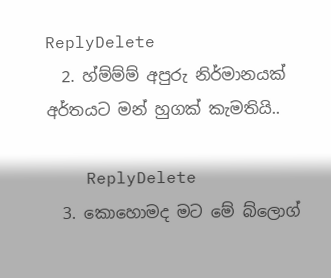ReplyDelete
  2. හ්ම්ම්ම් අපුරු නිර්මානයක් අර්තයට මන් හුගක් කැමතියි..

    ReplyDelete
  3. කොහොමද මට මේ බ්ලොග්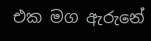එක මග ඇරුනේ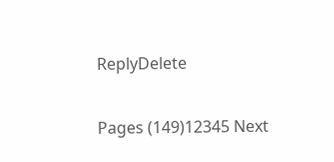ReplyDelete

Pages (149)12345 Next